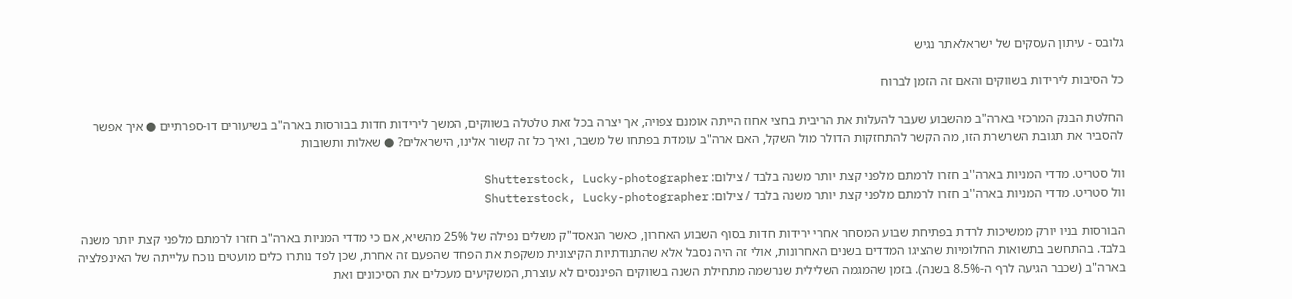גלובס - עיתון העסקים של ישראלאתר נגיש

כל הסיבות לירידות בשווקים והאם זה הזמן לברוח

החלטת הבנק המרכזי בארה"ב מהשבוע שעבר להעלות את הריבית בחצי אחוז הייתה אומנם צפויה, אך יצרה בכל זאת טלטלה בשווקים, המשך לירידות חדות בבורסות בארה"ב בשיעורים דו-ספרתיים ● איך אפשר להסביר את תגובת השרשרת הזו, מה הקשר להתחזקות הדולר מול השקל, האם ארה"ב עומדת בפתחו של משבר, ואיך כל זה קשור אלינו, הישראלים? ● שאלות ותשובות

וול סטריט. מדדי המניות בארה''ב חזרו לרמתם מלפני קצת יותר משנה בלבד / צילום: Shutterstock, Lucky-photographer
וול סטריט. מדדי המניות בארה''ב חזרו לרמתם מלפני קצת יותר משנה בלבד / צילום: Shutterstock, Lucky-photographer

הבורסות בניו יורק ממשיכות לרדת בפתיחת שבוע המסחר אחרי ירידות חדות בסוף השבוע האחרון, כאשר הנאסד"ק משלים נפילה של 25% מהשיא, אם כי מדדי המניות בארה"ב חזרו לרמתם מלפני קצת יותר משנה בלבד. בהתחשב בתשואות החלומיות שהציגו המדדים בשנים האחרונות, אולי זה היה נסבל אלא שהתנודתיות הקיצונית משקפת את הפחד שהפעם זה אחרת, שכן לפד נותרו כלים מועטים נוכח עלייתה של האינפלציה בארה"ב (שכבר הגיעה לרף ה-8.5% בשנה). בזמן שהמגמה השלילית שנרשמה מתחילת השנה בשווקים הפיננסים לא עוצרת, המשקיעים מעכלים את הסיכונים ואת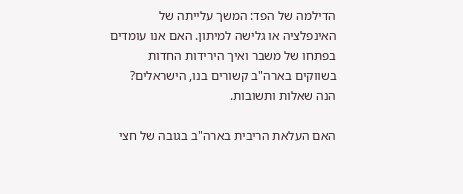הדילמה של הפד: המשך עלייתה של האינפלציה או גלישה למיתון. האם אנו עומדים בפתחו של משבר ואיך הירידות החדות בשווקים בארה"ב קשורים בנו, הישראלים? הנה שאלות ותשובות.

האם העלאת הריבית בארה"ב בגובה של חצי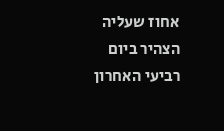אחוז שעליה הצהיר ביום רביעי האחרון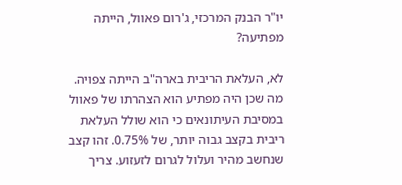יו"ר הבנק המרכזי, ג'רום פאוול, הייתה מפתיעה?

לא, העלאת הריבית בארה"ב הייתה צפויה. מה שכן היה מפתיע הוא הצהרתו של פאוול במסיבת העיתונאים כי הוא שולל העלאת ריבית בקצב גבוה יותר, של 0.75%. זהו קצב שנחשב מהיר ועלול לגרום לזעזוע. צריך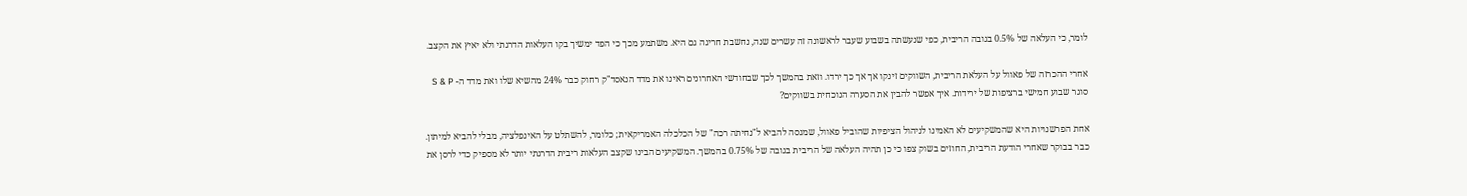לומר, כי העלאה של 0.5% בגובה הריבית, כפי שנעשתה בשבוע שעבר לראשונה זה עשרים שנה, נחשבת חריגה גם היא. משתמע מכך כי הפד ימשיך בקו העלאות הדרגתי ולא יאיץ את הקצב.

אחרי ההכרזה של פאוול על העלאת הריבית, השווקים זינקו אך אך כך ירדו. וזאת בהמשך לכך שבחודשי האחרונים ראינו את מדד הנאסד"ק רחוק כבר 24% מהשיא שלו ואת מדד ה- S & P סוגר שבוע חמישי ברציפות של ירידות. איך אפשר להבין את הסערה הנוכחית בשווקים?

אחת הפרשנויות היא שהמשקיעים לא האמינו לניהול הציפיות שהוביל פאוול, שמנסה להביא ל"נחיתה רכה" של הכלכלה האמריקאית; כלומר, להשתלט על האינפלציה, מבלי להביא למיתון. כבר בבוקר שאחרי הודעת הריבית, החוזים בשוק צפו כי כן תהיה העלאה של הריבית בגובה של 0.75% בהמשך. המשקיעים הבינו שקצב העלאות ריבית הדרגתי יותר לא מספיק כדי לרסן את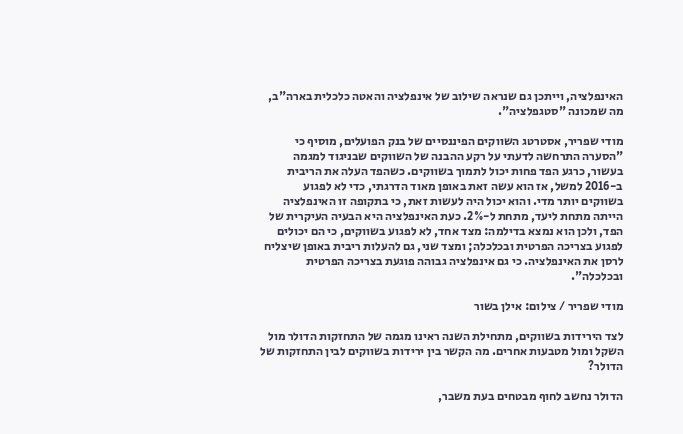האינפלציה, וייתכן גם שנראה שילוב של אינפלציה והאטה כלכלית בארה"ב, מה שמכונה "סטגפלציה".

מודי שפריר, אסטרטג השווקים הפיננסיים של בנק הפועלים, מוסיף כי "הסערה התרחשה לדעתי על רקע ההבנה של השווקים שבניגוד למגמה בעשור, כרגע הפד פחות יכול לתמוך בשווקים. כשהפד העלה את הריבית ב-2016 למשל, אז הוא עשה זאת באופן מאוד הדרגתי, כדי לא לפגוע בשווקים יותר מדי. והוא יכול היה לעשות זאת, כי בתקופה זו האינפלציה הייתה מתחת ליעד, מתחת ל-2%. כעת האינפלציה היא הבעיה העיקרית של הפד, ולכן הוא נמצא בדילמה: מצד אחד, לא לפגוע בשווקים, כי הם יכולים לפגוע בצריכה הפרטית ובכלכלה; ומצד שני, גם להעלות ריבית באופן שיצליח לרסן את האינפלציה. כי גם אינפלציה גבוהה פוגעת בצריכה הפרטית ובכלכלה".

מודי שפריר / צילום: אילן בשור

לצד הירידות בשווקים, מתחילת השנה ראינו מגמה של התחזקות הדולר מול השקל ומול מטבעות אחרים. מה הקשר בין ירידות בשווקים לבין התחזקות של הדולר?

הדולר נחשב לחוף מבטחים בעת משבר,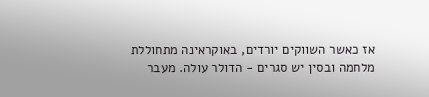אז כאשר השווקים יורדים, באוקראינה מתחוללת מלחמה ובסין יש סגרים - הדולר עולה. מעבר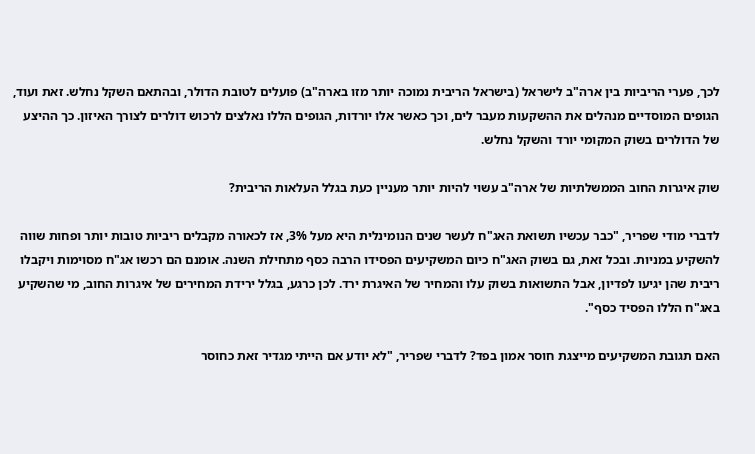לכך, פערי הריביות בין ארה"ב לישראל (בישראל הריבית נמוכה יותר מזו בארה"ב) פועלים לטובת הדולר, ובהתאם השקל נחלש. זאת ועוד, הגופים המוסדיים מנהלים את ההשקעות מעבר לים, וכך כאשר אלו יורדות, הגופים הללו נאלצים לרכוש דולרים לצורך האיזון. כך ההיצע של הדולרים בשוק המקומי יורד והשקל נחלש.

שוק איגרות החוב הממשלתיות של ארה"ב עשוי להיות יותר מעניין כעת בגלל העלאות הריבית?

לדברי מודי שפריר, "כבר עכשיו תשואת האג"ח לעשר שנים הנומינלית היא מעל 3%, אז לכאורה מקבלים ריביות טובות יותר ופחות שווה להשקיע במניות. ובכל זאת, גם בשוק האג"ח כיום המשקיעים הפסידו הרבה כסף מתחילת השנה. אומנם הם רכשו אג"ח מסוימות ויקבלו ריבית שהן יגיעו לפדיון, אבל התשואות בשוק עלו והמחיר של האיגרת ירד. לכן כרגע, בגלל ירידת המחירים של איגרות החוב, מי שהשקיע באג"ח הללו הפסיד כסף".

האם תגובת המשקיעים מייצגת חוסר אמון בפד? לדברי שפריר, "לא יודע אם הייתי מגדיר זאת כחוסר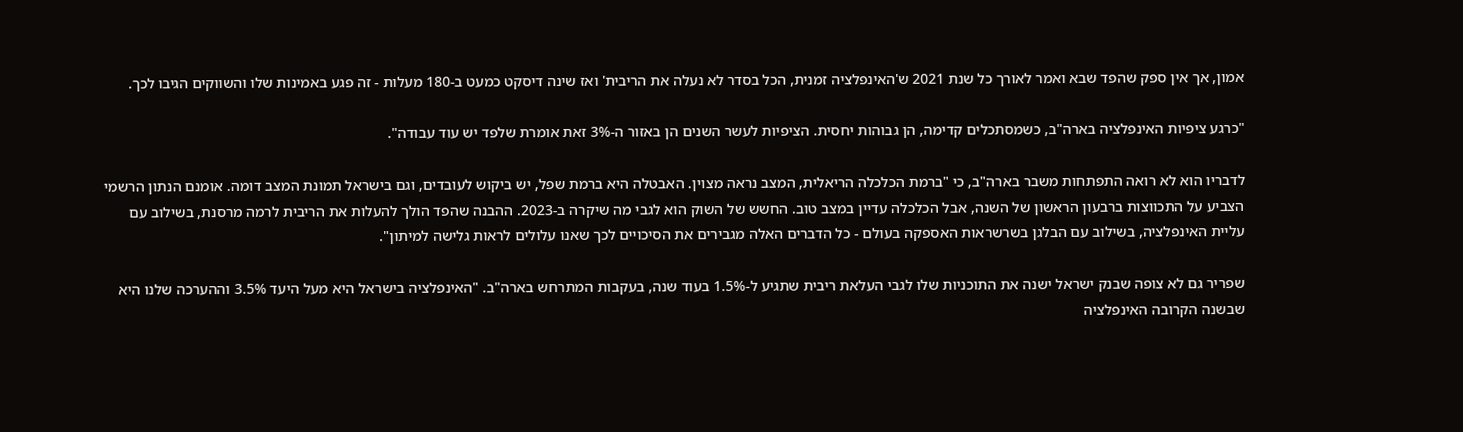אמון, אך אין ספק שהפד שבא ואמר לאורך כל שנת 2021 ש'האינפלציה זמנית, הכל בסדר לא נעלה את הריבית' ואז שינה דיסקט כמעט ב-180 מעלות - זה פגע באמינות שלו והשווקים הגיבו לכך.

"כרגע ציפיות האינפלציה בארה"ב, כשמסתכלים קדימה, הן גבוהות יחסית. הציפיות לעשר השנים הן באזור ה-3% זאת אומרת שלפד יש עוד עבודה".

לדבריו הוא לא רואה התפתחות משבר בארה"ב, כי "ברמת הכלכלה הריאלית, המצב נראה מצוין. האבטלה היא ברמת שפל, יש ביקוש לעובדים, וגם בישראל תמונת המצב דומה. אומנם הנתון הרשמי הצביע על התכווצות ברבעון הראשון של השנה, אבל הכלכלה עדיין במצב טוב. החשש של השוק הוא לגבי מה שיקרה ב-2023. ההבנה שהפד הולך להעלות את הריבית לרמה מרסנת, בשילוב עם עליית האינפלציה, בשילוב עם הבלגן בשרשראות האספקה בעולם - כל הדברים האלה מגבירים את הסיכויים לכך שאנו עלולים לראות גלישה למיתון".

שפריר גם לא צופה שבנק ישראל ישנה את התוכניות שלו לגבי העלאת ריבית שתגיע ל-1.5% בעוד שנה, בעקבות המתרחש בארה"ב. "האינפלציה בישראל היא מעל היעד 3.5% וההערכה שלנו היא שבשנה הקרובה האינפלציה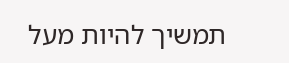תמשיך להיות מעל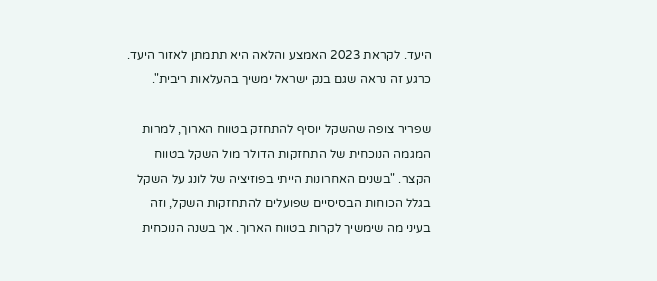היעד. לקראת 2023 האמצע והלאה היא תתמתן לאזור היעד. כרגע זה נראה שגם בנק ישראל ימשיך בהעלאות ריבית".

שפריר צופה שהשקל יוסיף להתחזק בטווח הארוך, למרות המגמה הנוכחית של התחזקות הדולר מול השקל בטווח הקצר. "בשנים האחרונות הייתי בפוזיציה של לונג על השקל בגלל הכוחות הבסיסיים שפועלים להתחזקות השקל, וזה בעיני מה שימשיך לקרות בטווח הארוך. אך בשנה הנוכחית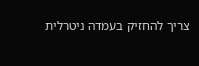צריך להחזיק בעמדה ניטרלית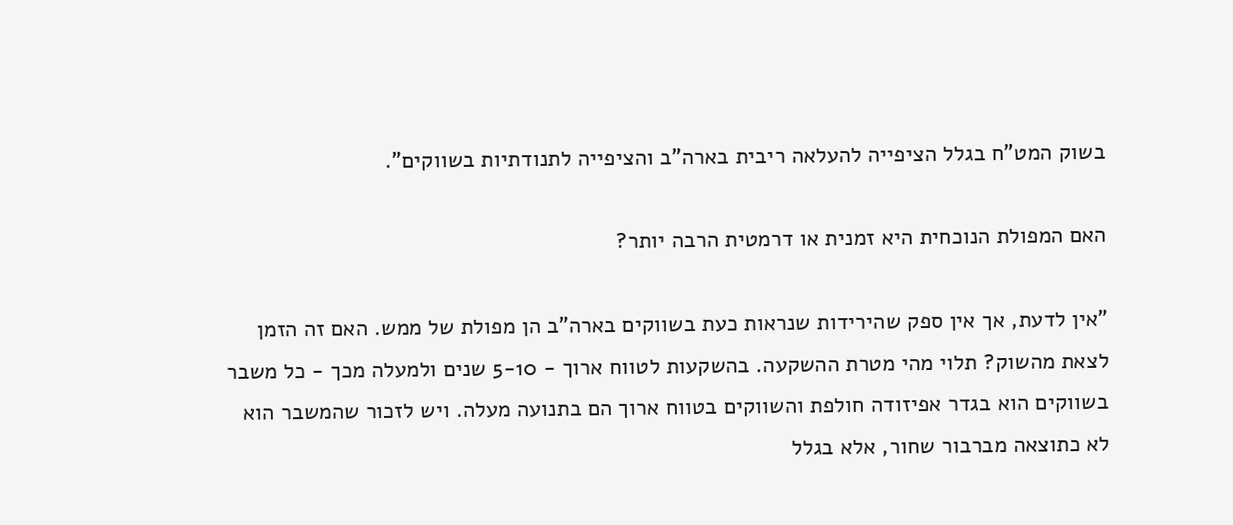בשוק המט"ח בגלל הציפייה להעלאה ריבית בארה"ב והציפייה לתנודתיות בשווקים".

האם המפולת הנוכחית היא זמנית או דרמטית הרבה יותר?

"אין לדעת, אך אין ספק שהירידות שנראות כעת בשווקים בארה"ב הן מפולת של ממש. האם זה הזמן לצאת מהשוק? תלוי מהי מטרת ההשקעה. בהשקעות לטווח ארוך - 5-10 שנים ולמעלה מכך - כל משבר בשווקים הוא בגדר אפיזודה חולפת והשווקים בטווח ארוך הם בתנועה מעלה. ויש לזכור שהמשבר הוא לא כתוצאה מברבור שחור, אלא בגלל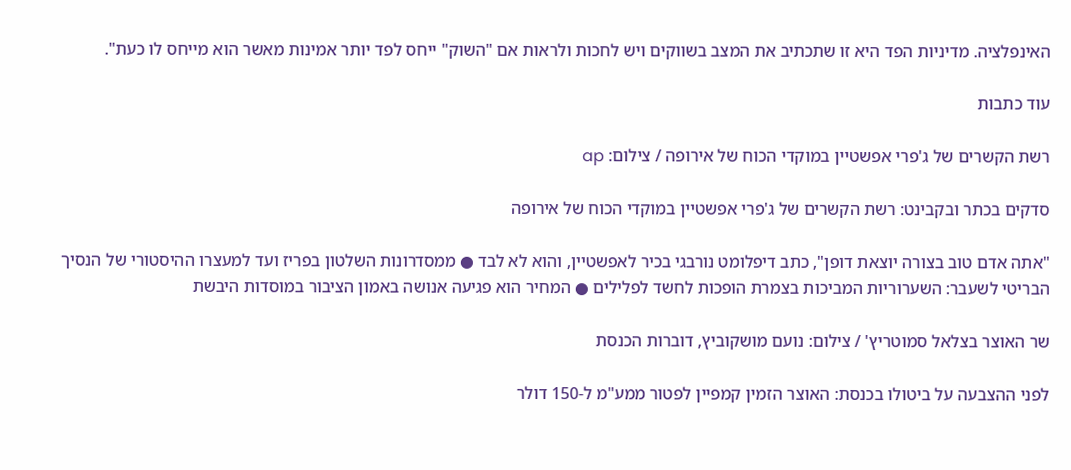האינפלציה. מדיניות הפד היא זו שתכתיב את המצב בשווקים ויש לחכות ולראות אם "השוק" ייחס לפד יותר אמינות מאשר הוא מייחס לו כעת".

עוד כתבות

רשת הקשרים של ג'פרי אפשטיין במוקדי הכוח של אירופה / צילום: ap

סדקים בכתר ובקבינט: רשת הקשרים של ג'פרי אפשטיין במוקדי הכוח של אירופה

"אתה אדם טוב בצורה יוצאת דופן", כתב דיפלומט נורבגי בכיר לאפשטיין, והוא לא לבד ● ממסדרונות השלטון בפריז ועד למעצרו ההיסטורי של הנסיך הבריטי לשעבר: השערוריות המביכות בצמרת הופכות לחשד לפלילים ● המחיר הוא פגיעה אנושה באמון הציבור במוסדות היבשת

שר האוצר בצלאל סמוטריץ' / צילום: נועם מושקוביץ, דוברות הכנסת

לפני ההצבעה על ביטולו בכנסת: האוצר הזמין קמפיין לפטור ממע"מ ל-150 דולר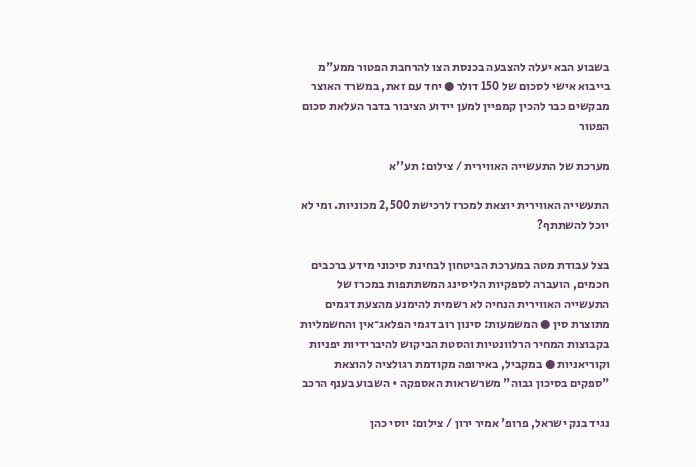בשבוע הבא יעלה להצבעה בכנסת הצו להרחבת הפטור ממע"מ בייבוא אישי לסכום של 150 דולר ● יחד עם זאת, במשרד האוצר מבקשים כבר להכין קמפיין למען יידוע הציבור בדבר העלאת סכום הפטור

מערכת של התעשייה האווירית / צילום: תע''א

התעשייה האווירית יוצאת למכרז לרכישת 2,500 מכוניות. ומי לא יוכל להשתתף?

בצל עבודת מטה במערכת הביטחון לבחינת סיכוני מידע ברכבים חכמים, הועברה לספקיות הליסינג המשתתפות במכרז של התעשייה האווירית הנחיה לא רשמית להימנע מהצעת דגמים מתוצרת סין ● המשמעות: סינון רוב דגמי הפלאג־אין והחשמליות בקבוצות המחיר הרלוונטיות והסטת הביקוש להיברידיות יפניות וקוריאניות ● במקביל, באירופה מקודמת רגולציה להוצאת "ספקים בסיכון גבוה" משרשראות האספקה • השבוע בענף הרכב

נגיד בנק ישראל, פרופ' אמיר ירון / צילום: יוסי כהן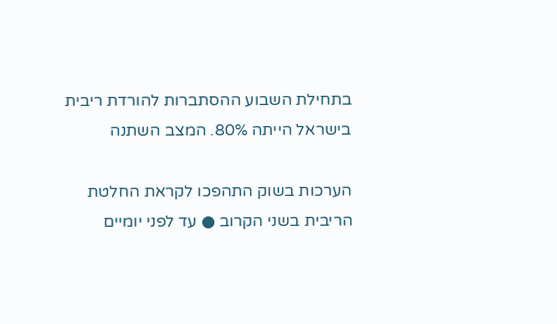בתחילת השבוע ההסתברות להורדת ריבית בישראל הייתה 80%. המצב השתנה

הערכות בשוק התהפכו לקראת החלטת הריבית בשני הקרוב ● עד לפני יומיים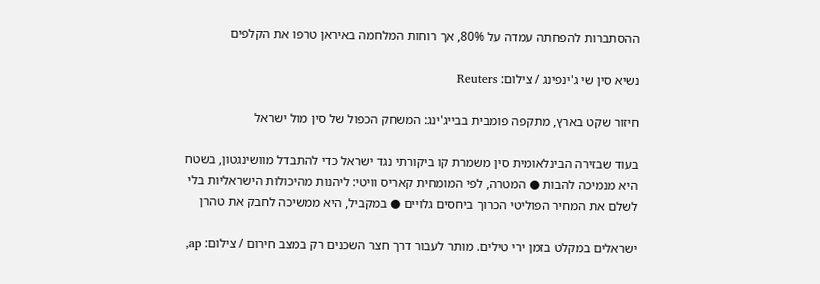ההסתברות להפחתה עמדה על 80%, אך רוחות המלחמה באיראן טרפו את הקלפים

נשיא סין שי ג'ינפינג / צילום: Reuters

חיזור שקט בארץ, מתקפה פומבית בבייג'ינג: המשחק הכפול של סין מול ישראל

בעוד שבזירה הבינלאומית סין משמרת קו ביקורתי נגד ישראל כדי להתבדל מוושינגטון, בשטח היא מנמיכה להבות ● המטרה, לפי המומחית קאריס וויטי: ליהנות מהיכולות הישראליות בלי לשלם את המחיר הפוליטי הכרוך ביחסים גלויים ● במקביל, היא ממשיכה לחבק את טהרן

ישראלים במקלט בזמן ירי טילים. מותר לעבור דרך חצר השכנים רק במצב חירום / צילום: ap,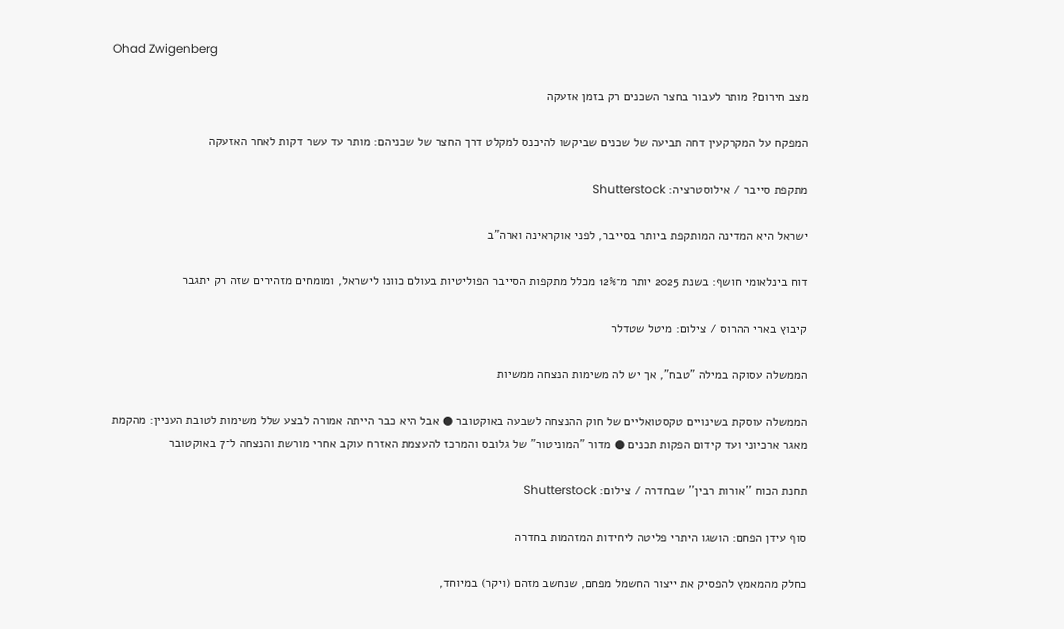Ohad Zwigenberg

מצב חירום? מותר לעבור בחצר השכנים רק בזמן אזעקה

המפקח על המקרקעין דחה תביעה של שכנים שביקשו להיכנס למקלט דרך החצר של שכניהם: מותר עד עשר דקות לאחר האזעקה

מתקפת סייבר / אילוסטרציה: Shutterstock

ישראל היא המדינה המותקפת ביותר בסייבר, לפני אוקראינה וארה"ב

דוח בינלאומי חושף: בשנת 2025 יותר מ־12% מכלל מתקפות הסייבר הפוליטיות בעולם כוונו לישראל, ומומחים מזהירים שזה רק יתגבר

קיבוץ בארי ההרוס / צילום: מיטל שטדלר

הממשלה עסוקה במילה "טבח", אך יש לה משימות הנצחה ממשיות

הממשלה עוסקת בשינויים טקסטואליים של חוק ההנצחה לשבעה באוקטובר ● אבל היא כבר הייתה אמורה לבצע שלל משימות לטובת העניין: מהקמת מאגר ארכיוני ועד קידום הפקות תכנים ● מדור "המוניטור" של גלובס והמרכז להעצמת האזרח עוקב אחרי מורשת והנצחה ל־7 באוקטובר

תחנת הכוח ''אורות רבין'' שבחדרה / צילום: Shutterstock

סוף עידן הפחם: הושגו היתרי פליטה ליחידות המזהמות בחדרה

כחלק מהמאמץ להפסיק את ייצור החשמל מפחם, שנחשב מזהם (ויקר) במיוחד,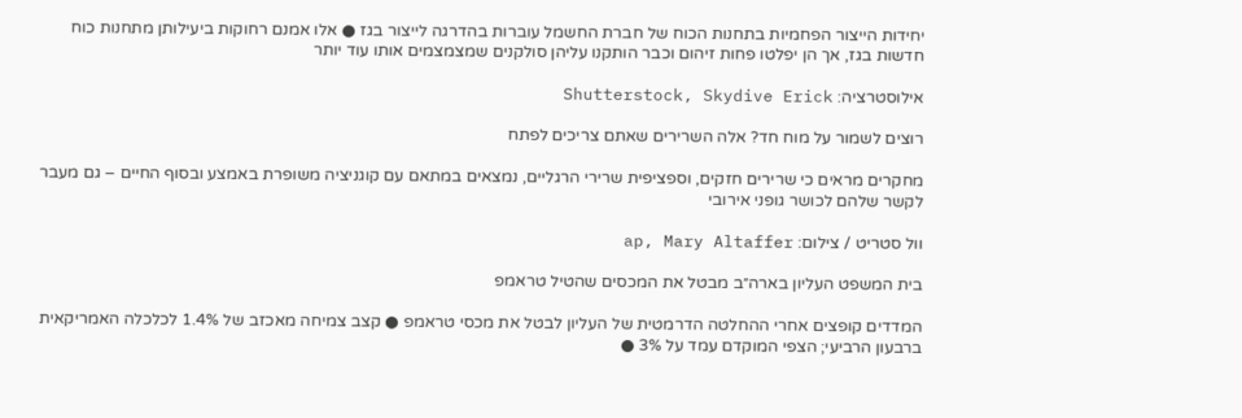יחידות הייצור הפחמיות בתחנות הכוח של חברת החשמל עוברות בהדרגה לייצור בגז ● אלו אמנם רחוקות ביעילותן מתחנות כוח חדשות בגז, אך הן יפלטו פחות זיהום וכבר הותקנו עליהן סולקנים שמצמצמים אותו עוד יותר

אילוסטרציה: Shutterstock, Skydive Erick

רוצים לשמור על מוח חד? אלה השרירים שאתם צריכים לפתח

מחקרים מראים כי שרירים חזקים, וספציפית שרירי הרגליים, נמצאים במתאם עם קוגניציה משופרת באמצע ובסוף החיים – גם מעבר לקשר שלהם לכושר גופני אירובי

וול סטריט / צילום: ap, Mary Altaffer

בית המשפט העליון בארה״ב מבטל את המכסים שהטיל טראמפ

המדדים קופצים אחרי ההחלטה הדרמטית של העליון לבטל את מכסי טראמפ ● קצב צמיחה מאכזב של 1.4% לכלכלה האמריקאית ברבעון הרביעי; הצפי המוקדם עמד על 3% ●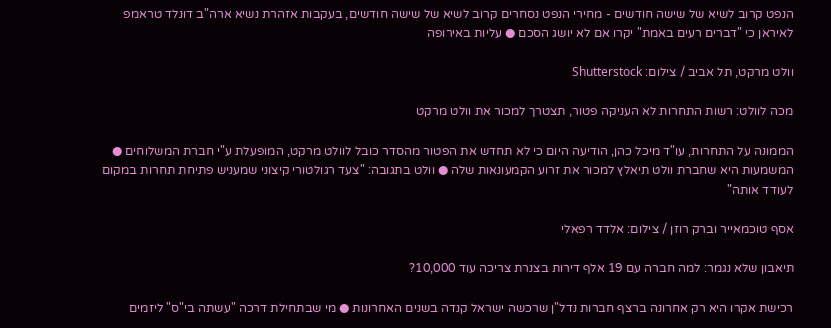הנפט קרוב לשיא של שישה חודשים - מחירי הנפט נסחרים קרוב לשיא של שישה חודשים, בעקבות אזהרת נשיא ארה"ב דונלד טראמפ לאיראן כי "דברים רעים באמת" יקרו אם לא יושג הסכם ● עליות באירופה

וולט מרקט, תל אביב / צילום: Shutterstock

מכה לוולט: רשות התחרות לא העניקה פטור, תצטרך למכור את וולט מרקט

הממונה על התחרות, עו"ד מיכל כהן, הודיעה היום כי לא תחדש את הפטור מהסדר כובל לוולט מרקט, המופעלת ע"י חברת המשלוחים ● המשמעות היא שחברת וולט תיאלץ למכור את זרוע הקמעונאות שלה ● וולט בתגובה: "צעד רגולטורי קיצוני שמעניש פתיחת תחרות במקום לעודד אותה"

אסף טוכמאייר וברק רוזן / צילום: אלדד רפאלי

תיאבון שלא נגמר: למה חברה עם 19 אלף דירות בצנרת צריכה עוד 10,000?

רכישת אקרו היא רק אחרונה ברצף חברות נדל"ן שרכשה ישראל קנדה בשנים האחרונות ● מי שבתחילת דרכה "עשתה בי"ס" ליזמים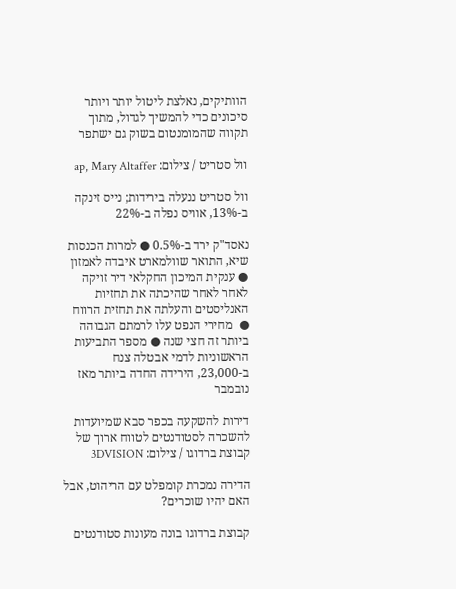הוותיקים, נאלצת ליטול יותר ויותר סיכונים כדי להמשיך לגדול, מתוך תקווה שהמומנטום בשוק גם ישתפר

וול סטריט / צילום: ap, Mary Altaffer

וול סטריט ננעלה בירידות; נייס זינקה ב-13%, אוויס נפלה ב-22%

נאסד"ק ירד ב-0.5% ● למרות הכנסות שיא, התואר שוולמארט איבדה לאמזון ● ענקית המיכון החקלאי דיר זויקה לאחר לאחר שהיכתה את תחזיות האנליסטים והעלתה את תחזית הרווח ●  מחירי הנפט עלו לרמתם הגבוהה ביותר זה חצי שנה ● מספר התביעות הראשוניות לדמי אבטלה צנח ב-23,000, הירידה החדה ביותר מאז נובמבר

דירות להשקעה בכפר סבא שמיועדות להשכרה לסטודנטים לטווח ארוך של קבוצת ברדוגו / צילום: 3DVISION

הדירה נמכרת קומפלט עם הריהוט, אבל האם יהיו שוכרים?

קבוצת ברדוגו בונה מעונות סטודנטים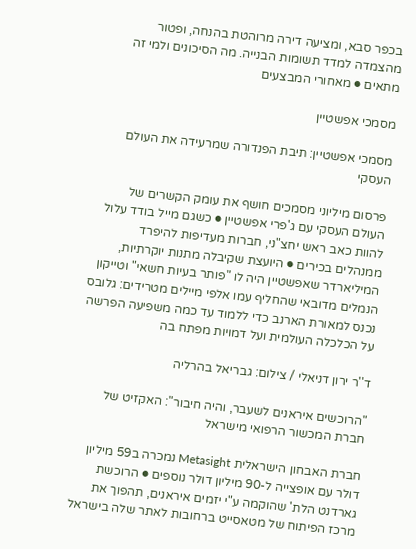בכפר סבא, ומציעה דירה מרוהטת בהנחה, ופטור מהצמדה למדד תשומות הבנייה. מה הסיכונים ולמי זה מתאים ● מאחורי המבצעים

מסמכי אפשטיין

מסמכי אפשטיין: תיבת הפנדורה שמרעידה את העולם העסקי

פרסום מיליוני מסמכים חושף את עומק הקשרים של העולם העסקי עם ג'פרי אפשטיין ● כשגם מייל בודד עלול להוות כאב ראש יחצ"ני, חברות מעדיפות להיפרד ממנהלים בכירים ● היועצת שקיבלה מתנות יוקרתיות, המיליארדר שאפשטיין היה לו "פותר בעיות חשאי" וטייקון הנמלים מדובאי שהחליף עמו אלפי מיילים מטרידים: גלובס נכנס למאורת הארנב כדי ללמוד עד כמה משפיעה הפרשה על הכלכלה העולמית ועל דמויות מפתח בה

ד''ר ירון דניאלי / צילום: גבריאל בהרליה

"הרוכשים איראנים לשעבר, והיה חיבור": האקזיט של חברת המכשור הרפואי מישראל

חברת האבחון הישראלית Metasight נמכרה ב59 מיליון דולר עם אופצייה ל-90 מיליון דולר נוספים ● הרוכשת  גארדנט הלת' שהוקמה ע"י יזמים איראנים, תהפוך את מרכז הפיתוח של מטאסייט ברחובות לאתר שלה בישראל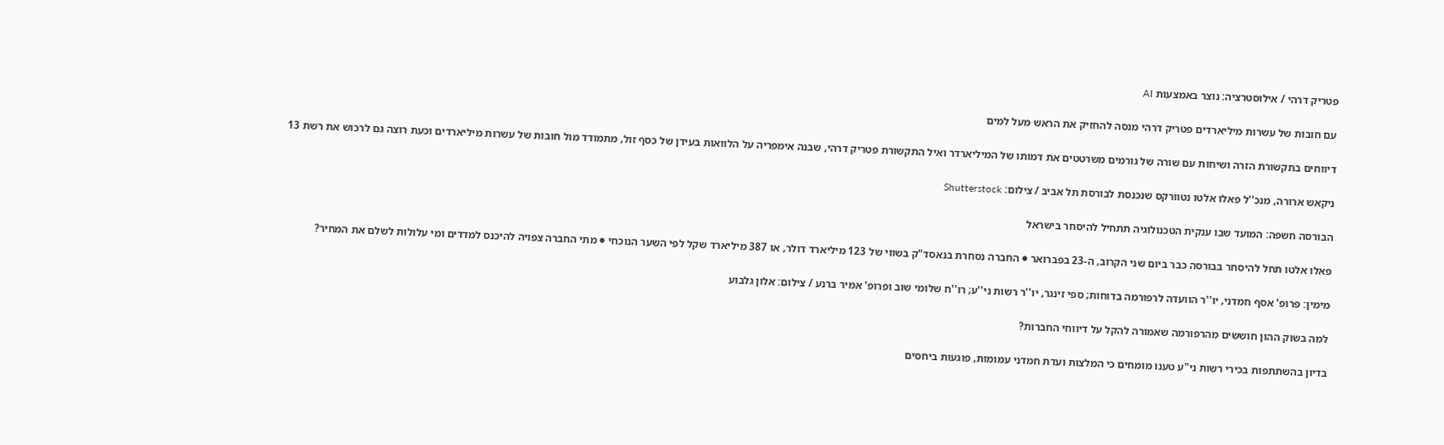פטריק דרהי / אילוסטרציה: נוצר באמצעות AI

עם חובות של עשרות מיליארדים פטריק דרהי מנסה להחזיק את הראש מעל למים

דיווחים בתקשורת הזרה ושיחות עם שורה של גורמים משרטטים את דמותו של המיליארדר ואיל התקשורת פטריק דרהי, שבנה אימפריה על הלוואות בעידן של כסף זול, מתמודד מול חובות של עשרות מיליארדים וכעת רוצה גם לרכוש את רשת 13

ניקאש ארורה, מנכ''ל פאלו אלטו נטוורקס שנכנסת לבורסת תל אביב / צילום: Shutterstock

הבורסה חשפה: המועד שבו ענקית הטכנולוגיה תתחיל להיסחר בישראל

פאלו אלטו תחל להיסחר בבורסה כבר ביום שני הקרוב, ה-23 בפברואר ● החברה נסחרת בנאסד"ק בשווי של 123 מיליארד דולר, או 387 מיליארד שקל לפי השער הנוכחי ● מתי החברה צפויה להיכנס למדדים ומי עלולות לשלם את המחיר?

מימין: פרופ' אסף חמדני, יו''ר הוועדה לרפורמה בדוחות; ספי זינגר, יו''ר רשות ני''ע; רו''ח שלומי שוב ופרופ' אמיר ברנע / צילום: אלון גלבוע

למה בשוק ההון חוששים מהרפורמה שאמורה להקל על דיווחי החברות?

בדיון בהשתתפות בכירי רשות ני"ע טענו מומחים כי המלצות ועדת חמדני עמומות, פוגעות ביחסים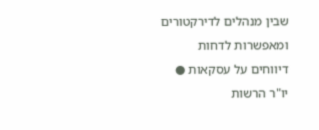שבין מנהלים לדירקטורים ומאפשרות לדחות דיווחים על עסקאות ● יו"ר הרשות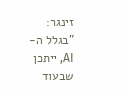זינגר: "בגלל ה-AI, ייתכן שבעוד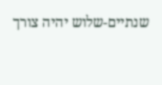שנתיים-שלוש יהיה צורך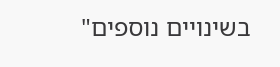בשינויים נוספים"